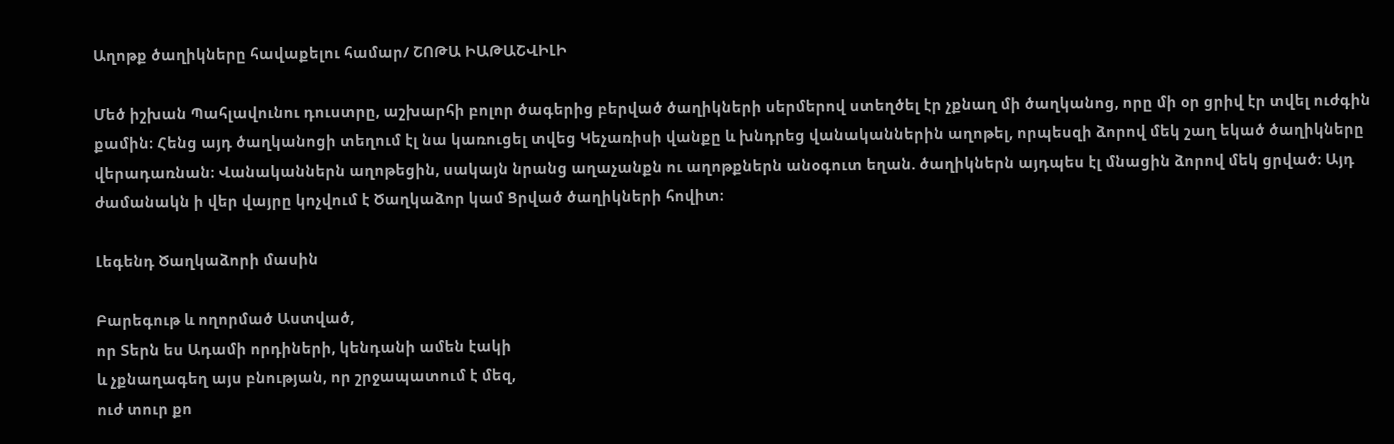Աղոթք ծաղիկները հավաքելու համար/ ՇՈԹԱ ԻԱԹԱՇՎԻԼԻ

Մեծ իշխան Պահլավունու դուստրը, աշխարհի բոլոր ծագերից բերված ծաղիկների սերմերով ստեղծել էր չքնաղ մի ծաղկանոց, որը մի օր ցրիվ էր տվել ուժգին քամին։ Հենց այդ ծաղկանոցի տեղում էլ նա կառուցել տվեց Կեչառիսի վանքը և խնդրեց վանականներին աղոթել, որպեսզի ձորով մեկ շաղ եկած ծաղիկները վերադառնան։ Վանականներն աղոթեցին, սակայն նրանց աղաչանքն ու աղոթքներն անօգուտ եղան. ծաղիկներն այդպես էլ մնացին ձորով մեկ ցրված։ Այդ ժամանակն ի վեր վայրը կոչվում է Ծաղկաձոր կամ Ցրված ծաղիկների հովիտ։

Լեգենդ Ծաղկաձորի մասին

Բարեգութ և ողորմած Աստված,
որ Տերն ես Ադամի որդիների, կենդանի ամեն էակի
և չքնաղագեղ այս բնության, որ շրջապատում է մեզ,
ուժ տուր քո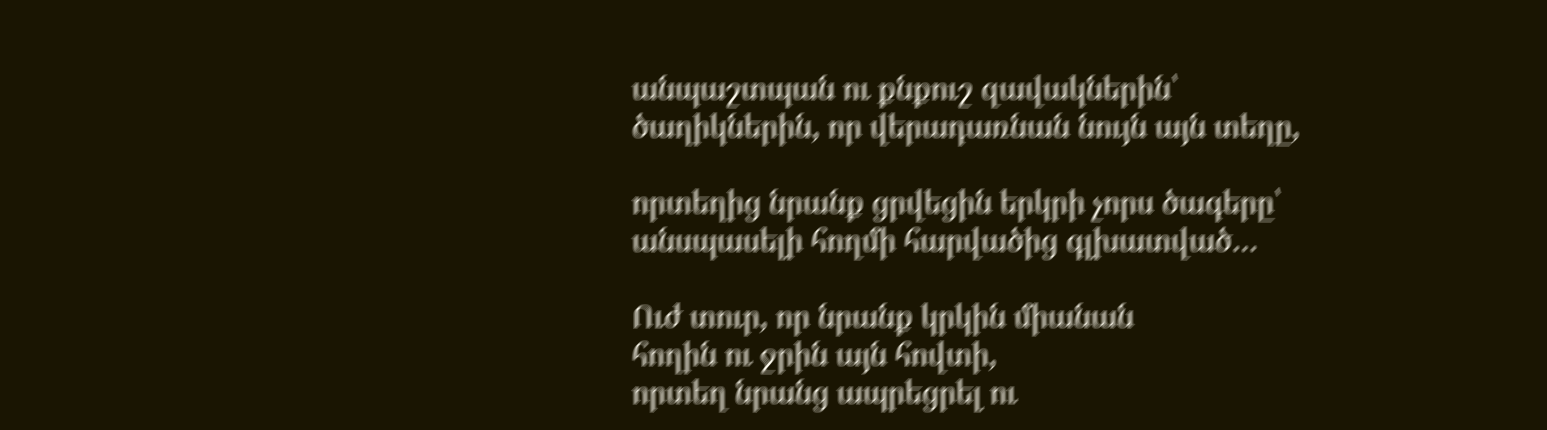անպաշտպան ու քնքուշ զավակներին՝
ծաղիկներին, որ վերադառնան նույն այն տեղը,

որտեղից նրանք ցրվեցին երկրի չորս ծագերը՝
անսպասելի հողմի հարվածից գլխատված…

Ուժ տուր, որ նրանք կրկին միանան
հողին ու ջրին այն հովտի,
որտեղ նրանց ապրեցրել ու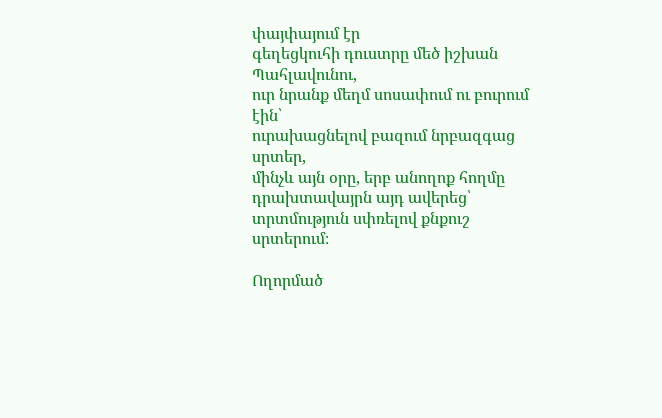փայփայում էր
գեղեցկուհի դուստրը մեծ իշխան Պահլավունու,
ուր նրանք մեղմ սոսափում ու բուրում էին՝
ուրախացնելով բազում նրբազգաց սրտեր,
մինչև այն օրը, երբ անողոք հողմը
դրախտավայրն այդ ավերեց՝
տրտմություն սփռելով քնքուշ սրտերում։

Ողորմած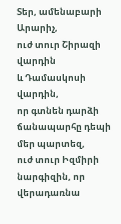Տեր, ամենաբարի Արարիչ,
ուժ տուր Շիրազի վարդին
և Դամասկոսի վարդին,
որ գտնեն դարձի ճանապարհը դեպի մեր պարտեզ,
ուժ տուր Իզմիրի նարգիզին, որ վերադառնա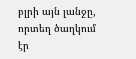բլրի այն լանջը, որտեղ ծաղկում էր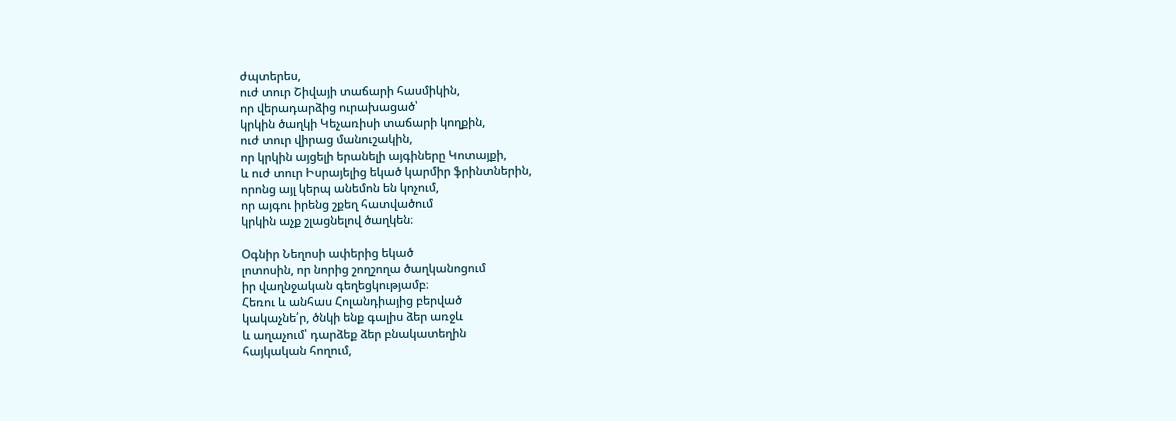ժպտերես,
ուժ տուր Շիվայի տաճարի հասմիկին,
որ վերադարձից ուրախացած՝
կրկին ծաղկի Կեչառիսի տաճարի կողքին,
ուժ տուր վիրաց մանուշակին,
որ կրկին այցելի երանելի այգիները Կոտայքի,
և ուժ տուր Իսրայելից եկած կարմիր ֆրինտներին,
որոնց այլ կերպ անեմոն են կոչում,
որ այգու իրենց շքեղ հատվածում
կրկին աչք շլացնելով ծաղկեն։

Օգնիր Նեղոսի ափերից եկած
լոտոսին, որ նորից շողշողա ծաղկանոցում
իր վաղնջական գեղեցկությամբ։
Հեռու և անհաս Հոլանդիայից բերված
կակաչնե՛ր, ծնկի ենք գալիս ձեր առջև
և աղաչում՝ դարձեք ձեր բնակատեղին
հայկական հողում,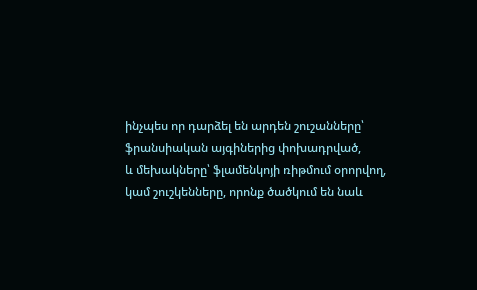ինչպես որ դարձել են արդեն շուշանները՝
ֆրանսիական այգիներից փոխադրված,
և մեխակները՝ ֆլամենկոյի ռիթմում օրորվող,
կամ շուշկենները, որոնք ծածկում են նաև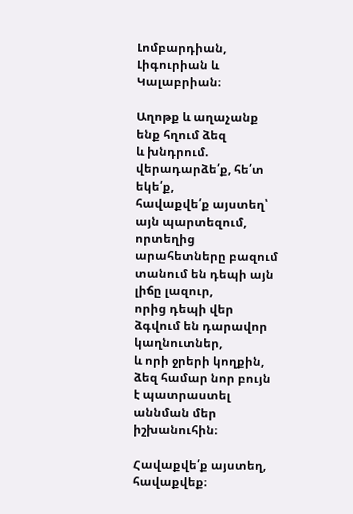Լոմբարդիան,
Լիգուրիան և Կալաբրիան։

Աղոթք և աղաչանք ենք հղում ձեզ
և խնդրում. վերադարձե՛ք, հե՛տ  եկե՛ք,
հավաքվե՛ք այստեղ՝ այն պարտեզում,
որտեղից արահետները բազում
տանում են դեպի այն լիճը լազուր,
որից դեպի վեր ձգվում են դարավոր կաղնուտներ,
և որի ջրերի կողքին,
ձեզ համար նոր բույն է պատրաստել
աննման մեր իշխանուհին։

Հավաքվե՛ք այստեղ, հավաքվեք։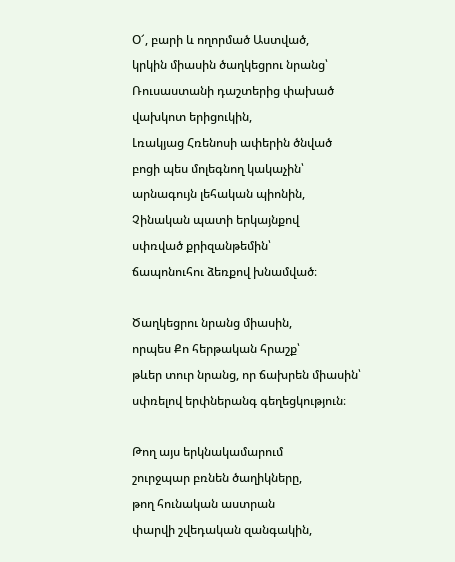Օ՜, բարի և ողորմած Աստված,
կրկին միասին ծաղկեցրու նրանց՝
Ռուսաստանի դաշտերից փախած
վախկոտ երիցուկին,
Լռակյաց Հռենոսի ափերին ծնված
բոցի պես մոլեգնող կակաչին՝
արնագույն լեհական պիոնին,
Չինական պատի երկայնքով
սփռված քրիզանթեմին՝
ճապոնուհու ձեռքով խնամված։

Ծաղկեցրու նրանց միասին,
որպես Քո հերթական հրաշք՝
թևեր տուր նրանց, որ ճախրեն միասին՝
սփռելով երփներանգ գեղեցկություն։

Թող այս երկնակամարում
շուրջպար բռնեն ծաղիկները,
թող հունական աստրան
փարվի շվեդական զանգակին,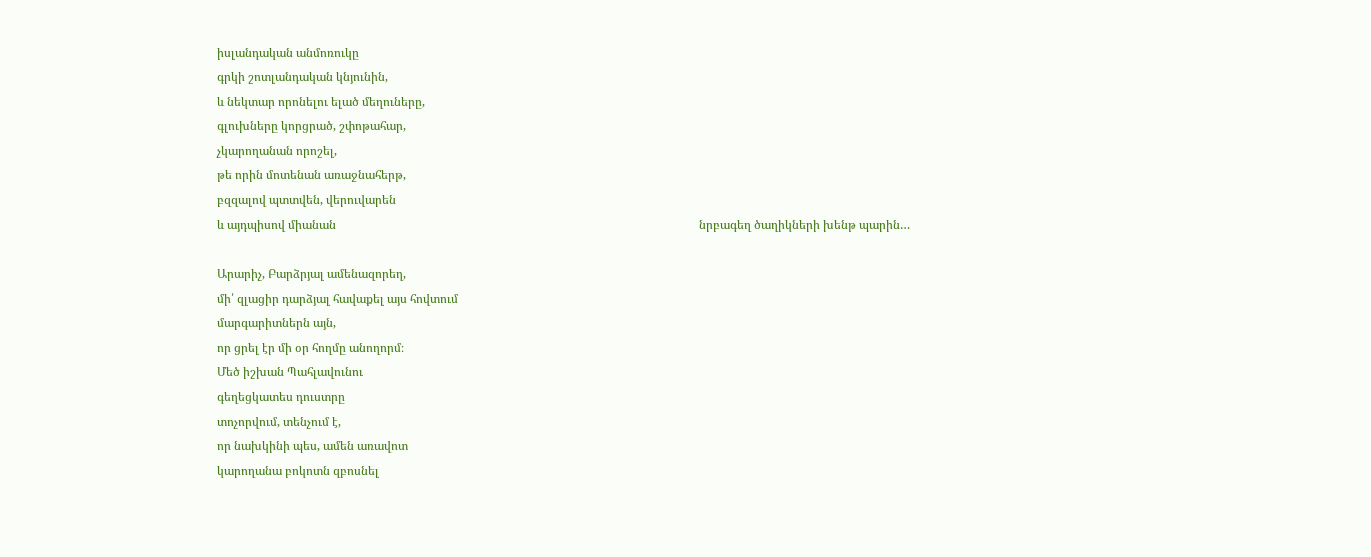իսլանդական անմոռուկը
գրկի շոտլանդական կնյունին,
և նեկտար որոնելու ելած մեղուները,
գլուխները կորցրած, շփոթահար,
չկարողանան որոշել,
թե որին մոտենան առաջնահերթ,
բզզալով պտտվեն, վերուվարեն
և այդպիսով միանան                                                                                                                         նրբագեղ ծաղիկների խենթ պարին…

Արարիչ, Բարձրյալ ամենազորեղ,
մի՛ զլացիր դարձյալ հավաքել այս հովտում
մարգարիտներն այն,
որ ցրել էր մի օր հողմը անողորմ։
Մեծ իշխան Պահլավունու
գեղեցկատես դուստրը
տոչորվում, տենչում է,
որ նախկինի պես, ամեն առավոտ
կարողանա բոկոտն զբոսնել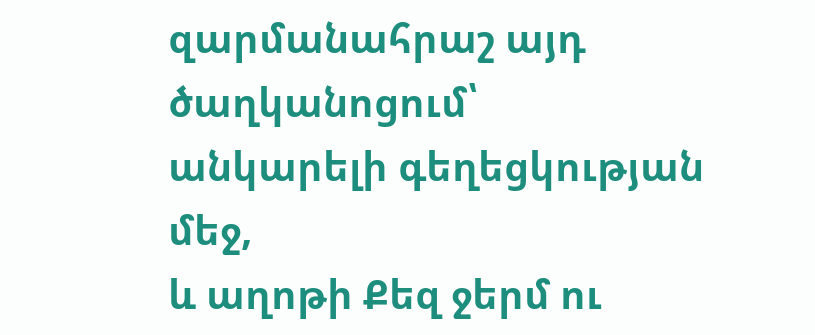զարմանահրաշ այդ ծաղկանոցում՝
անկարելի գեղեցկության մեջ,
և աղոթի Քեզ ջերմ ու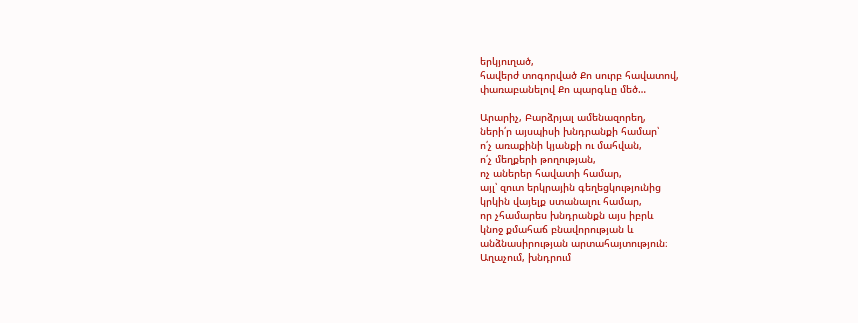երկյուղած,
հավերժ տոգորված Քո սուրբ հավատով,
փառաբանելով Քո պարգևը մեծ…

Արարիչ, Բարձրյալ ամենազորեղ,
ների՛ր այսպիսի խնդրանքի համար՝
ո՛չ առաքինի կյանքի ու մահվան,
ո՛չ մեղքերի թողության,
ոչ աներեր հավատի համար,
այլ՝ զուտ երկրային գեղեցկությունից
կրկին վայելք ստանալու համար,
որ չհամարես խնդրանքն այս իբրև
կնոջ քմահաճ բնավորության և
անձնասիրության արտահայտություն։
Աղաչում, խնդրում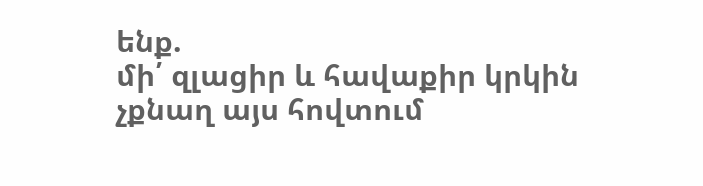ենք.
մի՛ զլացիր և հավաքիր կրկին
չքնաղ այս հովտում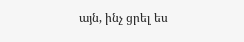այն, ինչ ցրել ես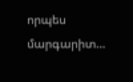որպես մարգարիտ…